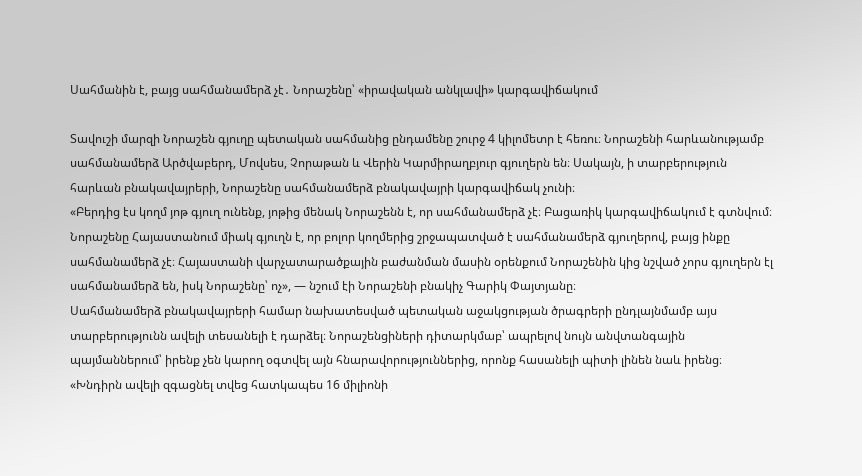Սահմանին է, բայց սահմանամերձ չէ․ Նորաշենը՝ «իրավական անկլավի» կարգավիճակում

Տավուշի մարզի Նորաշեն գյուղը պետական սահմանից ընդամենը շուրջ 4 կիլոմետր է հեռու։ Նորաշենի հարևանությամբ սահմանամերձ Արծվաբերդ, Մովսես, Չորաթան և Վերին Կարմիրաղբյուր գյուղերն են։ Սակայն, ի տարբերություն հարևան բնակավայրերի, Նորաշենը սահմանամերձ բնակավայրի կարգավիճակ չունի։
«Բերդից էս կողմ յոթ գյուղ ունենք, յոթից մենակ Նորաշենն է, որ սահմանամերձ չէ։ Բացառիկ կարգավիճակում է գտնվում։ Նորաշենը Հայաստանում միակ գյուղն է, որ բոլոր կողմերից շրջապատված է սահմանամերձ գյուղերով, բայց ինքը սահմանամերձ չէ։ Հայաստանի վարչատարածքային բաժանման մասին օրենքում Նորաշենին կից նշված չորս գյուղերն էլ սահմանամերձ են, իսկ Նորաշենը՝ ոչ», — նշում էի Նորաշենի բնակիչ Գարիկ Փայտյանը։
Սահմանամերձ բնակավայրերի համար նախատեսված պետական աջակցության ծրագրերի ընդլայնմամբ այս տարբերությունն ավելի տեսանելի է դարձել։ Նորաշենցիների դիտարկմաբ՝ ապրելով նույն անվտանգային պայմաններում՝ իրենք չեն կարող օգտվել այն հնարավորություններից, որոնք հասանելի պիտի լինեն նաև իրենց։
«Խնդիրն ավելի զգացնել տվեց հատկապես 16 միլիոնի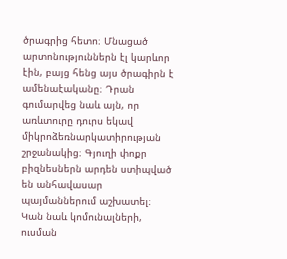ծրագրից հետո։ Մնացած արտոնություններն էլ կարևոր էին, բայց հենց այս ծրագիրն է ամենաէականը։ Դրան գումարվեց նաև այն, որ առևտուրը դուրս եկավ միկրոձեռնարկատիրության շրջանակից։ Գյուղի փոքր բիզնեսներն արդեն ստիպված են անհավասար պայմաններում աշխատել։ Կան նաև կոմունալների, ուսման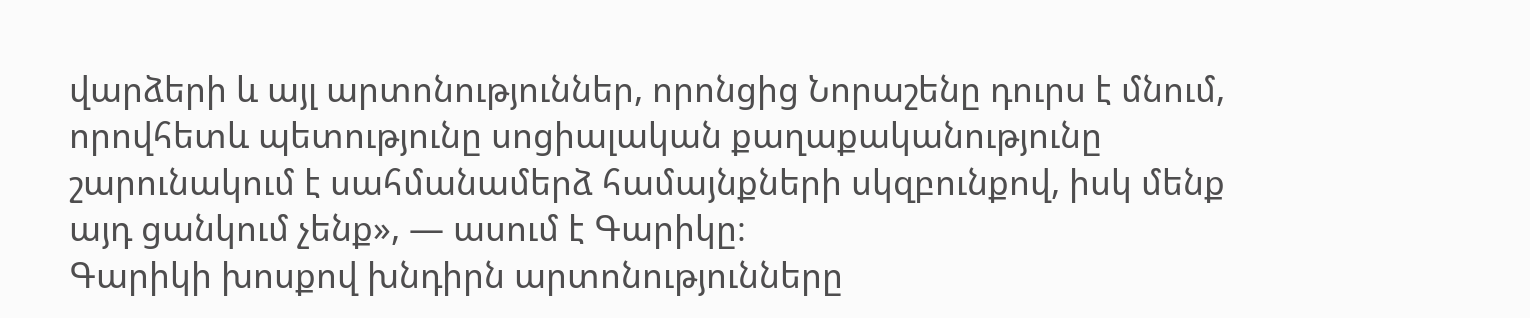վարձերի և այլ արտոնություններ, որոնցից Նորաշենը դուրս է մնում, որովհետև պետությունը սոցիալական քաղաքականությունը շարունակում է սահմանամերձ համայնքների սկզբունքով, իսկ մենք այդ ցանկում չենք», — ասում է Գարիկը։
Գարիկի խոսքով խնդիրն արտոնությունները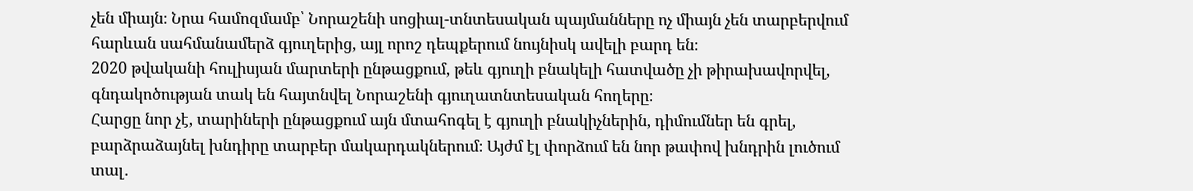չեն միայն։ Նրա համոզմամբ՝ Նորաշենի սոցիալ-տնտեսական պայմանները ոչ միայն չեն տարբերվում հարևան սահմանամերձ գյուղերից, այլ որոշ դեպքերում նույնիսկ ավելի բարդ են։
2020 թվականի հուլիսյան մարտերի ընթացքում, թեև գյուղի բնակելի հատվածը չի թիրախավորվել, գնդակոծության տակ են հայտնվել Նորաշենի գյուղատնտեսական հողերը։
Հարցը նոր չէ, տարիների ընթացքում այն մտահոգել է գյուղի բնակիչներին, դիմումներ են գրել, բարձրաձայնել խնդիրը տարբեր մակարդակներում։ Այժմ էլ փորձում են նոր թափով խնդրին լուծում տալ․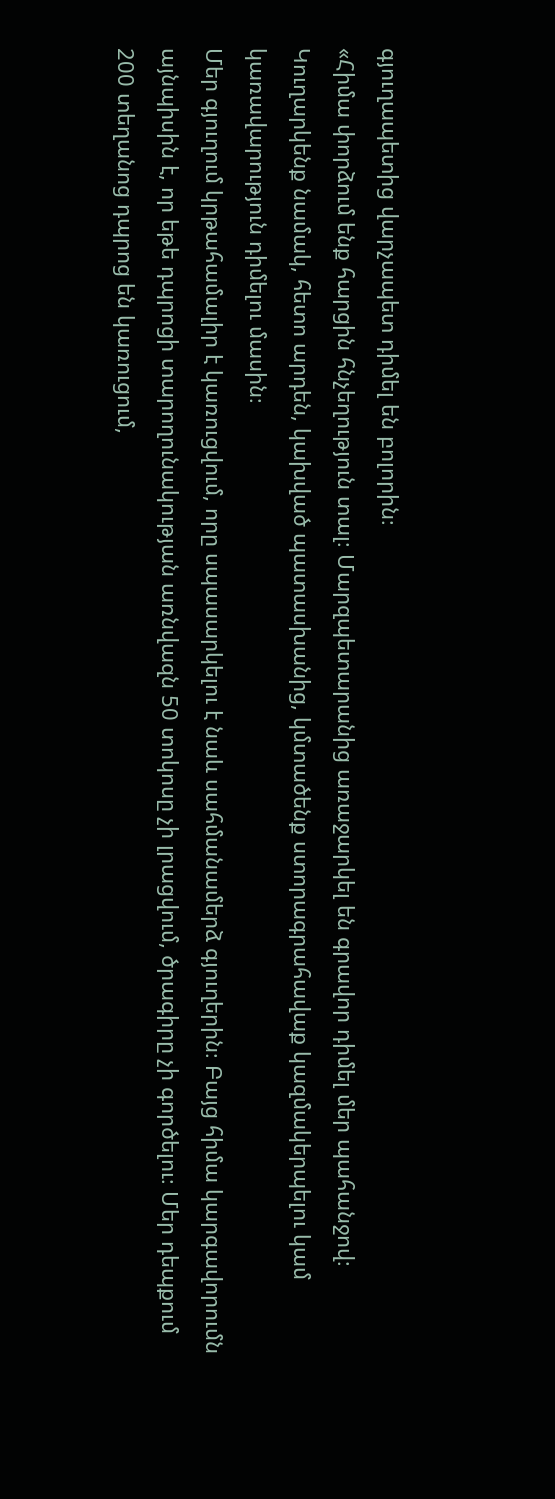գյուղապետից վարչապետ դիմել են բոլորին։
«Հիմա փորձում ենք հարցին հնչեղություն տալ։ Մարզպետարանից առաջարկել են գրավոր դիմել մեր պահանջով։ Կուղարկենք նամակ, հետո արդեն, կախված պատասխանից, կմտածենք ստորագրահավաք կազմակերպելու կամ կառավարություն դիմելու մասին։
Մեր գյուղում կրթահամալիր է կառուցվում, որը սպասարկելու է նաև սահմանամերձ գյուղերին։ Բայց հիմա կարգավորումն այնպիսին է, որ եթե դպրոցի տարողունակության առնվազն 50 տոկոսը չի լրացվում, ծրագիրը չի գործելու։ Մեր դեպքում 200 տեղանոց դպրոց են կառուցում,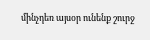մինչդեռ այսօր ունենք շուրջ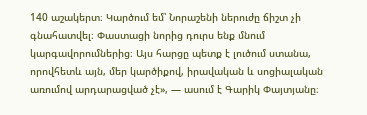140 աշակերտ։ Կարծում եմ՝ Նորաշենի ներուժը ճիշտ չի գնահատվել։ Փաստացի նորից դուրս ենք մնում կարգավորումներից։ Այս հարցը պետք է լուծում ստանա, որովհետև այն, մեր կարծիքով, իրավական և սոցիալական առումով արդարացված չէ», — ասում է Գարիկ Փայտյանը։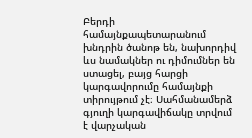Բերդի համայնքապետարանում խնդրին ծանոթ են, նախորդիվ ևս նամակներ ու դիմումներ են ստացել, բայց հարցի կարգավորումը համայնքի տիրույթում չէ։ Սահմանամերձ գյուղի կարգավիճակը տրվում է վարչական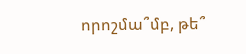որոշմա՞մբ, թե՞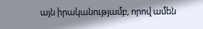այն իրականությամբ, որով ամեն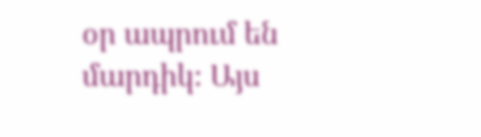օր ապրում են մարդիկ։ Այս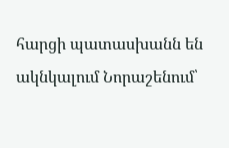հարցի պատասխանն են ակնկալում Նորաշենում՝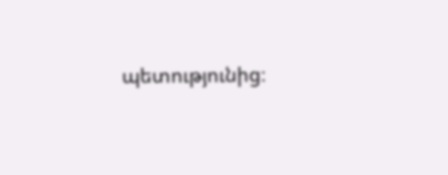պետությունից։